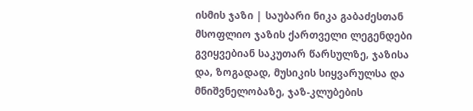ისმის ჯაზი | საუბარი ნიკა გაბაძესთან
მსოფლიო ჯაზის ქართველი ლეგენდები გვიყვებიან საკუთარ წარსულზე, ჯაზისა და, ზოგადად, მუსიკის სიყვარულსა და მნიშვნელობაზე, ჯაზ-კლუბების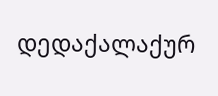დედაქალაქურ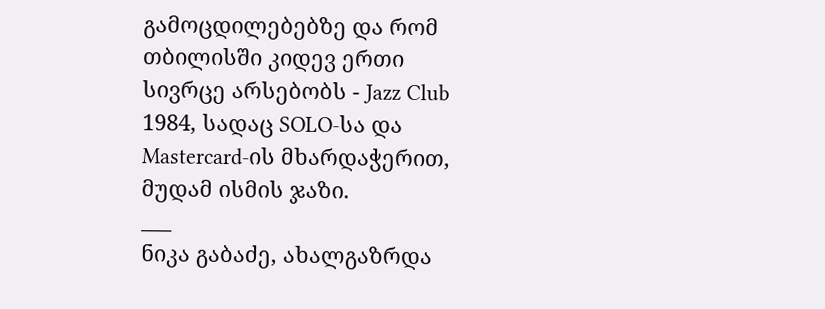გამოცდილებებზე და რომ თბილისში კიდევ ერთი სივრცე არსებობს - Jazz Club 1984, სადაც SOLO-სა და Mastercard-ის მხარდაჭერით, მუდამ ისმის ჯაზი.
___
ნიკა გაბაძე, ახალგაზრდა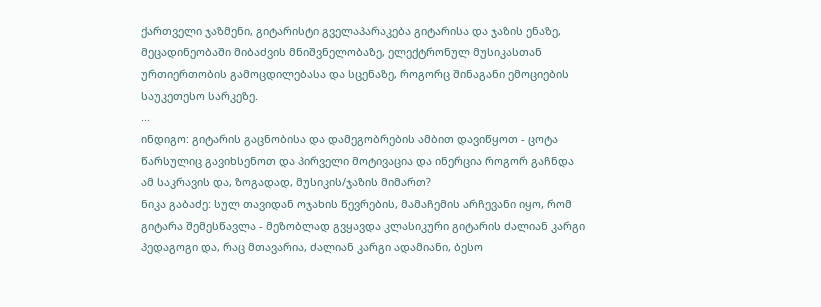ქართველი ჯაზმენი, გიტარისტი გველაპარაკება გიტარისა და ჯაზის ენაზე, მეცადინეობაში მიბაძვის მნიშვნელობაზე, ელექტრონულ მუსიკასთან ურთიერთობის გამოცდილებასა და სცენაზე, როგორც შინაგანი ემოციების საუკეთესო სარკეზე.
...
ინდიგო: გიტარის გაცნობისა და დამეგობრების ამბით დავიწყოთ - ცოტა წარსულიც გავიხსენოთ და პირველი მოტივაცია და ინერცია როგორ გაჩნდა ამ საკრავის და, ზოგადად, მუსიკის/ჯაზის მიმართ?
ნიკა გაბაძე: სულ თავიდან ოჯახის წევრების, მამაჩემის არჩევანი იყო, რომ გიტარა შემესწავლა - მეზობლად გვყავდა კლასიკური გიტარის ძალიან კარგი პედაგოგი და, რაც მთავარია, ძალიან კარგი ადამიანი, ბესო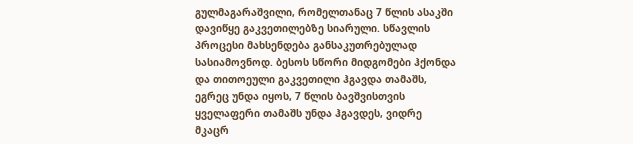გულმაგარაშვილი, რომელთანაც 7 წლის ასაკში დავიწყე გაკვეთილებზე სიარული. სწავლის პროცესი მახსენდება განსაკუთრებულად სასიამოვნოდ. ბესოს სწორი მიდგომები ჰქონდა და თითოეული გაკვეთილი ჰგავდა თამაშს, ეგრეც უნდა იყოს, 7 წლის ბავშვისთვის ყველაფერი თამაშს უნდა ჰგავდეს, ვიდრე მკაცრ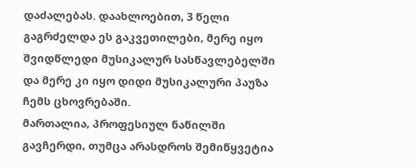დაძალებას. დაახლოებით, 3 წელი გაგრძელდა ეს გაკვეთილები, მერე იყო შვიდწლედი მუსიკალურ სასწავლებელში და მერე კი იყო დიდი მუსიკალური პაუზა ჩემს ცხოვრებაში.
მართალია, პროფესიულ ნაწილში გავჩერდი, თუმცა არასდროს შემიწყვეტია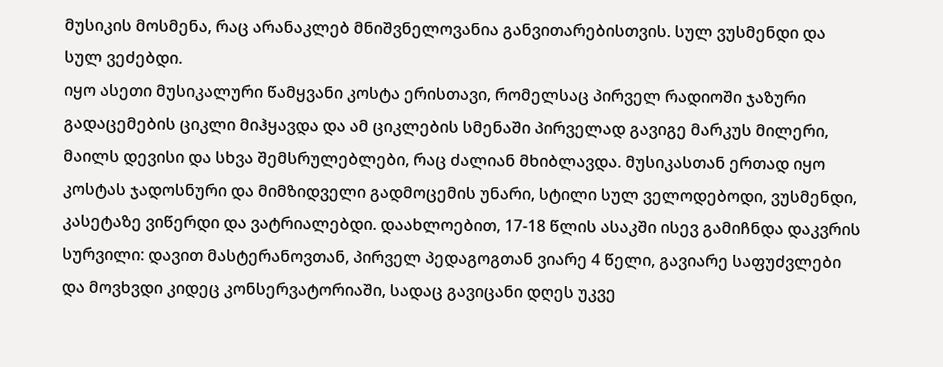მუსიკის მოსმენა, რაც არანაკლებ მნიშვნელოვანია განვითარებისთვის. სულ ვუსმენდი და სულ ვეძებდი.
იყო ასეთი მუსიკალური წამყვანი კოსტა ერისთავი, რომელსაც პირველ რადიოში ჯაზური გადაცემების ციკლი მიჰყავდა და ამ ციკლების სმენაში პირველად გავიგე მარკუს მილერი, მაილს დევისი და სხვა შემსრულებლები, რაც ძალიან მხიბლავდა. მუსიკასთან ერთად იყო კოსტას ჯადოსნური და მიმზიდველი გადმოცემის უნარი, სტილი სულ ველოდებოდი, ვუსმენდი, კასეტაზე ვიწერდი და ვატრიალებდი. დაახლოებით, 17-18 წლის ასაკში ისევ გამიჩნდა დაკვრის სურვილი: დავით მასტერანოვთან, პირველ პედაგოგთან ვიარე 4 წელი, გავიარე საფუძვლები და მოვხვდი კიდეც კონსერვატორიაში, სადაც გავიცანი დღეს უკვე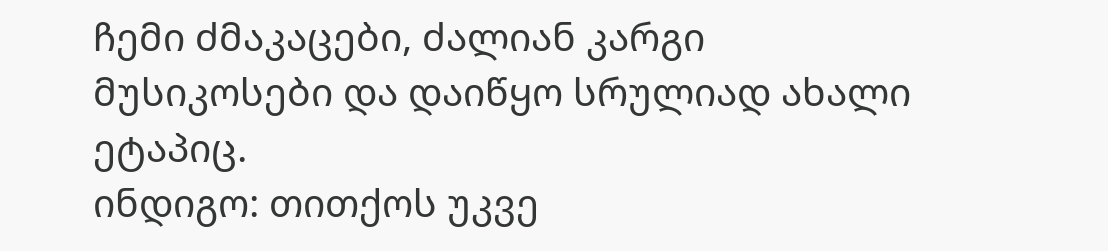ჩემი ძმაკაცები, ძალიან კარგი მუსიკოსები და დაიწყო სრულიად ახალი ეტაპიც.
ინდიგო: თითქოს უკვე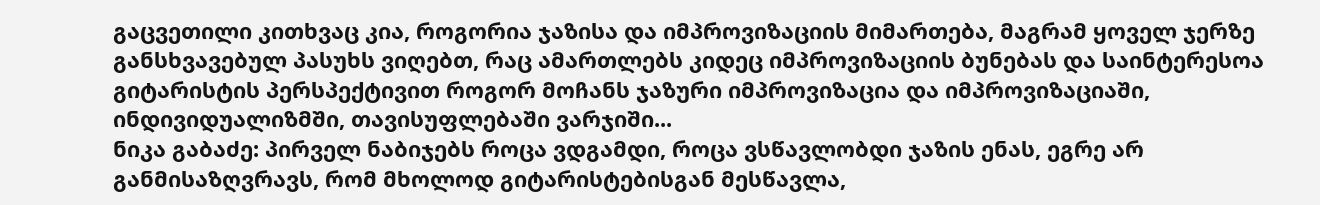გაცვეთილი კითხვაც კია, როგორია ჯაზისა და იმპროვიზაციის მიმართება, მაგრამ ყოველ ჯერზე განსხვავებულ პასუხს ვიღებთ, რაც ამართლებს კიდეც იმპროვიზაციის ბუნებას და საინტერესოა გიტარისტის პერსპექტივით როგორ მოჩანს ჯაზური იმპროვიზაცია და იმპროვიზაციაში, ინდივიდუალიზმში, თავისუფლებაში ვარჯიში...
ნიკა გაბაძე: პირველ ნაბიჯებს როცა ვდგამდი, როცა ვსწავლობდი ჯაზის ენას, ეგრე არ განმისაზღვრავს, რომ მხოლოდ გიტარისტებისგან მესწავლა,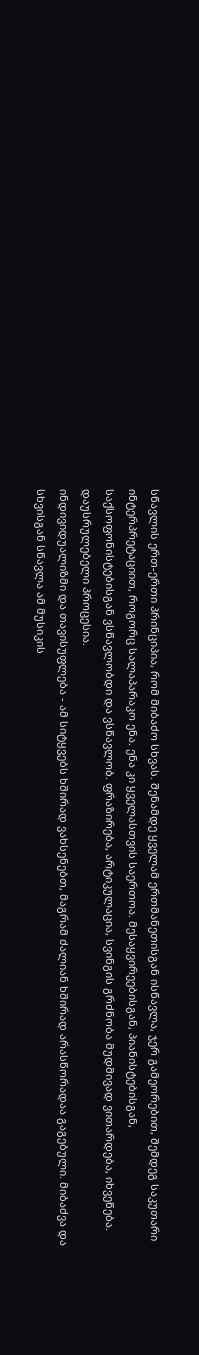სწავლის ერთ-ერთი პრინციპია, რომ მიბაძო სხვას. შენამდე ყველამ ერთმანეთისგან ისწავლა, ჯერ გამეორებით, შემდეგ საკუთარი ინტერპრეტაციით, როგორც სალაპარაკო ენა. ენა კი ყველასთვის საერთოა. მესაყვირეებისგან, პიანისტებისგან, საქსოფონისტებისგან ვსწავლობდი და ვსწავლობ. ფრაზირება, არტიკულაცია, სვინგის გრძნობა მუდმივად ვითარდება, იხვეწება. დაუსრულებელი პროცესია.
ინდივიდუალიზმი და თავისუფლება - ამ სიტყვებს ხშირად ვახსენებთ, მაგრამ ძალიან ხშირად არასწორადაა გაგებული. მიბაძვა და სხვისგან სწავლა ამ მუსიკის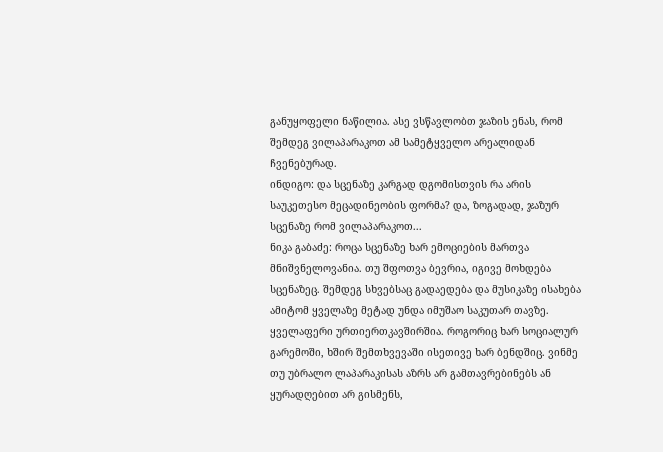განუყოფელი ნაწილია. ასე ვსწავლობთ ჯაზის ენას, რომ შემდეგ ვილაპარაკოთ ამ სამეტყველო არეალიდან ჩვენებურად.
ინდიგო: და სცენაზე კარგად დგომისთვის რა არის საუკეთესო მეცადინეობის ფორმა? და, ზოგადად, ჯაზურ სცენაზე რომ ვილაპარაკოთ...
ნიკა გაბაძე: როცა სცენაზე ხარ ემოციების მართვა მნიშვნელოვანია. თუ შფოთვა ბევრია, იგივე მოხდება სცენაზეც. შემდეგ სხვებსაც გადაედება და მუსიკაზე ისახება ამიტომ ყველაზე მეტად უნდა იმუშაო საკუთარ თავზე. ყველაფერი ურთიერთკავშირშია. როგორიც ხარ სოციალურ გარემოში, ხშირ შემთხვევაში ისეთივე ხარ ბენდშიც. ვინმე თუ უბრალო ლაპარაკისას აზრს არ გამთავრებინებს ან ყურადღებით არ გისმენს,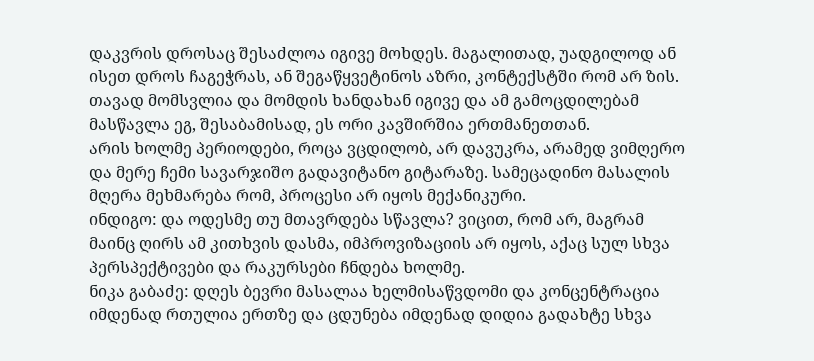დაკვრის დროსაც შესაძლოა იგივე მოხდეს. მაგალითად, უადგილოდ ან ისეთ დროს ჩაგეჭრას, ან შეგაწყვეტინოს აზრი, კონტექსტში რომ არ ზის. თავად მომსვლია და მომდის ხანდახან იგივე და ამ გამოცდილებამ მასწავლა ეგ, შესაბამისად, ეს ორი კავშირშია ერთმანეთთან.
არის ხოლმე პერიოდები, როცა ვცდილობ, არ დავუკრა, არამედ ვიმღერო და მერე ჩემი სავარჯიშო გადავიტანო გიტარაზე. სამეცადინო მასალის მღერა მეხმარება რომ, პროცესი არ იყოს მექანიკური.
ინდიგო: და ოდესმე თუ მთავრდება სწავლა? ვიცით, რომ არ, მაგრამ მაინც ღირს ამ კითხვის დასმა, იმპროვიზაციის არ იყოს, აქაც სულ სხვა პერსპექტივები და რაკურსები ჩნდება ხოლმე.
ნიკა გაბაძე: დღეს ბევრი მასალაა ხელმისაწვდომი და კონცენტრაცია იმდენად რთულია ერთზე და ცდუნება იმდენად დიდია გადახტე სხვა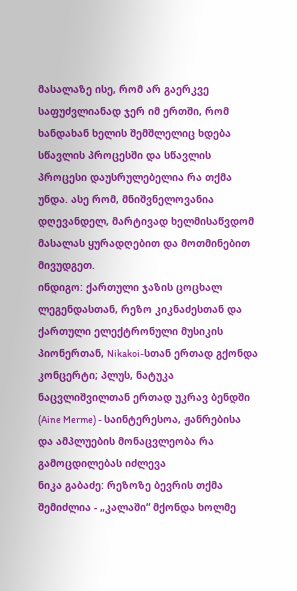მასალაზე ისე, რომ არ გაერკვე საფუძვლიანად ჯერ იმ ერთში, რომ ხანდახან ხელის შემშლელიც ხდება სწავლის პროცესში და სწავლის პროცესი დაუსრულებელია რა თქმა უნდა. ასე რომ, მნიშვნელოვანია დღევანდელ, მარტივად ხელმისაწვდომ მასალას ყურადღებით და მოთმინებით მივუდგეთ.
ინდიგო: ქართული ჯაზის ცოცხალ ლეგენდასთან, რეზო კიკნაძესთან და ქართული ელექტრონული მუსიკის პიონერთან, Nikakoi-სთან ერთად გქონდა კონცერტი; პლუს, ნატუკა ნაცვლიშვილთან ერთად უკრავ ბენდში (Aine Merme) - საინტერესოა, ჟანრებისა და ამპლუების მონაცვლეობა რა გამოცდილებას იძლევა
ნიკა გაბაძე: რეზოზე ბევრის თქმა შემიძლია - „კალაში“ მქონდა ხოლმე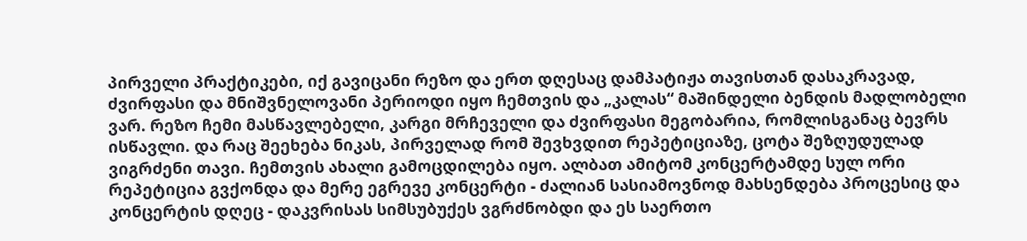პირველი პრაქტიკები, იქ გავიცანი რეზო და ერთ დღესაც დამპატიჟა თავისთან დასაკრავად, ძვირფასი და მნიშვნელოვანი პერიოდი იყო ჩემთვის და „კალას“ მაშინდელი ბენდის მადლობელი ვარ. რეზო ჩემი მასწავლებელი, კარგი მრჩეველი და ძვირფასი მეგობარია, რომლისგანაც ბევრს ისწავლი. და რაც შეეხება ნიკას, პირველად რომ შევხვდით რეპეტიციაზე, ცოტა შეზღუდულად ვიგრძენი თავი. ჩემთვის ახალი გამოცდილება იყო. ალბათ ამიტომ კონცერტამდე სულ ორი რეპეტიცია გვქონდა და მერე ეგრევე კონცერტი - ძალიან სასიამოვნოდ მახსენდება პროცესიც და კონცერტის დღეც - დაკვრისას სიმსუბუქეს ვგრძნობდი და ეს საერთო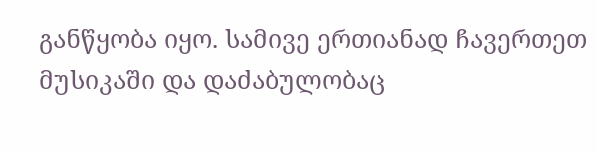განწყობა იყო. სამივე ერთიანად ჩავერთეთ მუსიკაში და დაძაბულობაც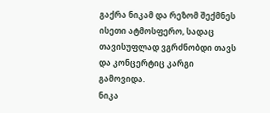გაქრა ნიკამ და რეზომ შექმნეს ისეთი ატმოსფერო, სადაც თავისუფლად ვგრძნობდი თავს და კონცერტიც კარგი გამოვიდა.
ნიკა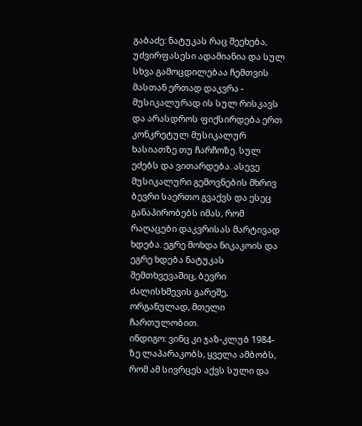გაბაძე: ნატუკას რაც შეეხება, უძვირფასესი ადამიანია და სულ სხვა გამოცდილებაა ჩემთვის მასთან ერთად დაკვრა - მუსიკალურად ის სულ რისკავს და არასდროს ფიქსირდება ერთ კონკრეტულ მუსიკალურ ხასიათზე თუ ჩარჩოზე. სულ ეძებს და ვითარდება. ასევე მუსიკალური გემოვნების მხრივ ბევრი საერთო გვაქვს და ესეც განაპირობებს იმას, რომ რაღაცები დაკვრისას მარტივად ხდება. ეგრე მოხდა ნიკაკოის და ეგრე ხდება ნატუკას შემთხვევაშიც, ბევრი ძალისხმევის გარეშე, ორგანულად, მთელი ჩართულობით.
ინდიგო: ვინც კი ჯაზ-კლუბ 1984-ზე ლაპარაკობს, ყველა ამბობს, რომ ამ სივრცეს აქვს სული და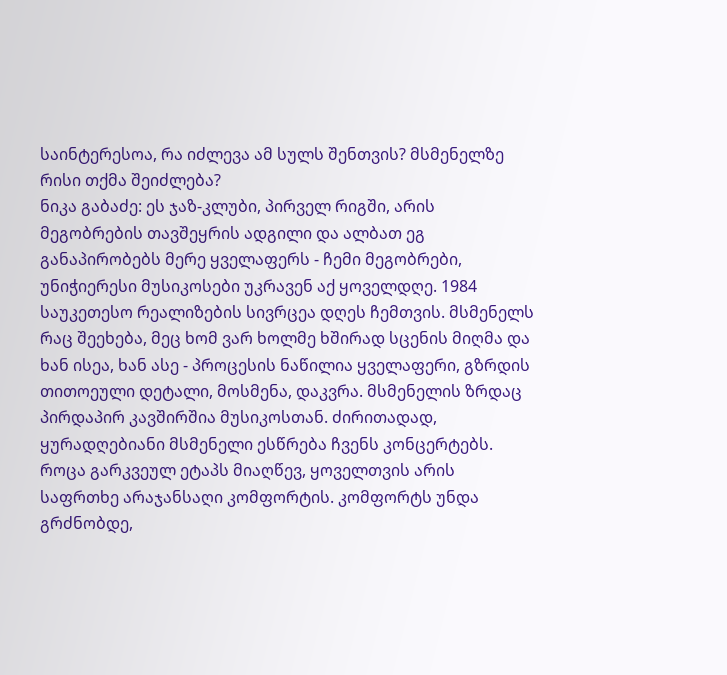საინტერესოა, რა იძლევა ამ სულს შენთვის? მსმენელზე რისი თქმა შეიძლება?
ნიკა გაბაძე: ეს ჯაზ-კლუბი, პირველ რიგში, არის მეგობრების თავშეყრის ადგილი და ალბათ ეგ განაპირობებს მერე ყველაფერს - ჩემი მეგობრები, უნიჭიერესი მუსიკოსები უკრავენ აქ ყოველდღე. 1984 საუკეთესო რეალიზების სივრცეა დღეს ჩემთვის. მსმენელს რაც შეეხება, მეც ხომ ვარ ხოლმე ხშირად სცენის მიღმა და ხან ისეა, ხან ასე - პროცესის ნაწილია ყველაფერი, გზრდის თითოეული დეტალი, მოსმენა, დაკვრა. მსმენელის ზრდაც პირდაპირ კავშირშია მუსიკოსთან. ძირითადად, ყურადღებიანი მსმენელი ესწრება ჩვენს კონცერტებს.
როცა გარკვეულ ეტაპს მიაღწევ, ყოველთვის არის საფრთხე არაჯანსაღი კომფორტის. კომფორტს უნდა გრძნობდე,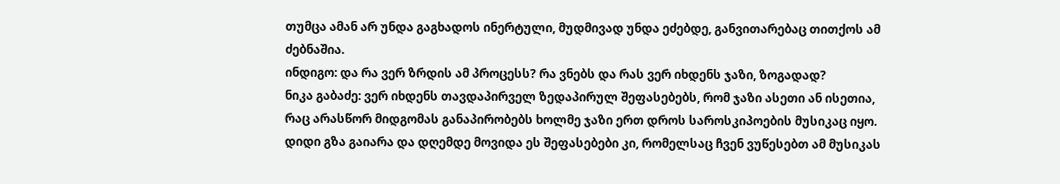თუმცა ამან არ უნდა გაგხადოს ინერტული, მუდმივად უნდა ეძებდე, განვითარებაც თითქოს ამ ძებნაშია.
ინდიგო: და რა ვერ ზრდის ამ პროცესს? რა ვნებს და რას ვერ იხდენს ჯაზი, ზოგადად?
ნიკა გაბაძე: ვერ იხდენს თავდაპირველ ზედაპირულ შეფასებებს, რომ ჯაზი ასეთი ან ისეთია, რაც არასწორ მიდგომას განაპირობებს ხოლმე ჯაზი ერთ დროს საროსკიპოების მუსიკაც იყო. დიდი გზა გაიარა და დღემდე მოვიდა ეს შეფასებები კი, რომელსაც ჩვენ ვუწესებთ ამ მუსიკას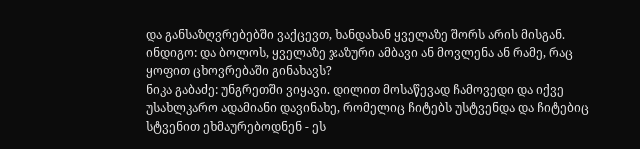და განსაზღვრებებში ვაქცევთ, ხანდახან ყველაზე შორს არის მისგან.
ინდიგო: და ბოლოს, ყველაზე ჯაზური ამბავი ან მოვლენა ან რამე, რაც ყოფით ცხოვრებაში გინახავს?
ნიკა გაბაძე: უნგრეთში ვიყავი. დილით მოსაწევად ჩამოვედი და იქვე უსახლკარო ადამიანი დავინახე, რომელიც ჩიტებს უსტვენდა და ჩიტებიც სტვენით ეხმაურებოდნენ - ეს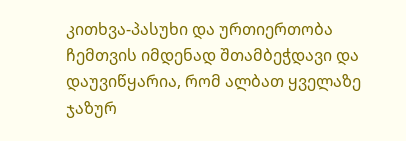კითხვა-პასუხი და ურთიერთობა ჩემთვის იმდენად შთამბეჭდავი და დაუვიწყარია, რომ ალბათ ყველაზე ჯაზურ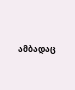ამბადაც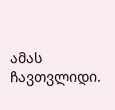ამას ჩავთვლიდი.